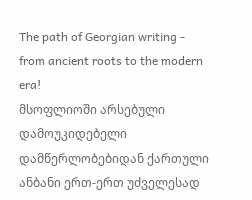The path of Georgian writing - from ancient roots to the modern era!
მსოფლიოში არსებული დამოუკიდებელი დამწერლობებიდან ქართული ანბანი ერთ-ერთ უძველესად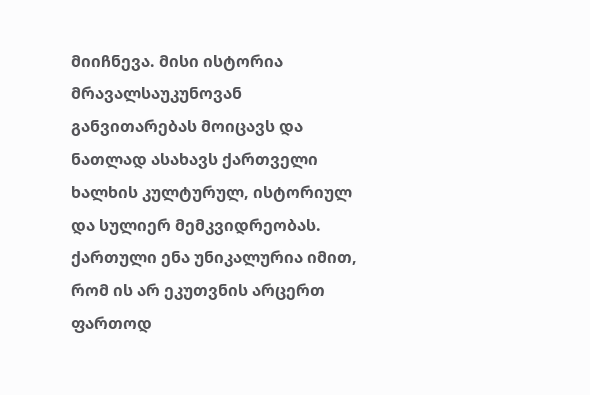მიიჩნევა. მისი ისტორია მრავალსაუკუნოვან განვითარებას მოიცავს და ნათლად ასახავს ქართველი ხალხის კულტურულ, ისტორიულ და სულიერ მემკვიდრეობას.
ქართული ენა უნიკალურია იმით, რომ ის არ ეკუთვნის არცერთ ფართოდ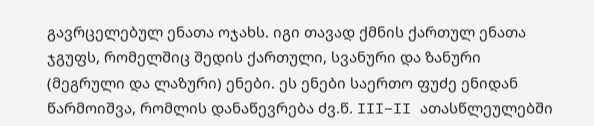გავრცელებულ ენათა ოჯახს. იგი თავად ქმნის ქართულ ენათა ჯგუფს, რომელშიც შედის ქართული, სვანური და ზანური (მეგრული და ლაზური) ენები. ეს ენები საერთო ფუძე ენიდან წარმოიშვა, რომლის დანაწევრება ძვ.წ. III–II ათასწლეულებში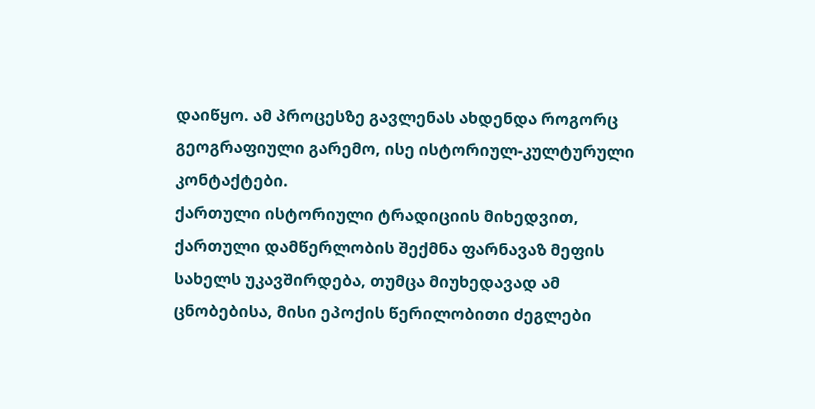დაიწყო. ამ პროცესზე გავლენას ახდენდა როგორც გეოგრაფიული გარემო, ისე ისტორიულ-კულტურული კონტაქტები.
ქართული ისტორიული ტრადიციის მიხედვით, ქართული დამწერლობის შექმნა ფარნავაზ მეფის სახელს უკავშირდება, თუმცა მიუხედავად ამ ცნობებისა, მისი ეპოქის წერილობითი ძეგლები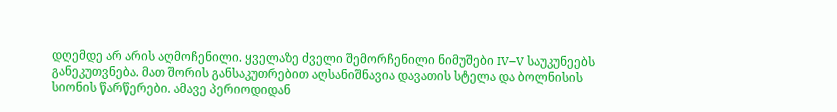დღემდე არ არის აღმოჩენილი. ყველაზე ძველი შემორჩენილი ნიმუშები IV–V საუკუნეებს განეკუთვნება. მათ შორის განსაკუთრებით აღსანიშნავია დავათის სტელა და ბოლნისის სიონის წარწერები. ამავე პერიოდიდან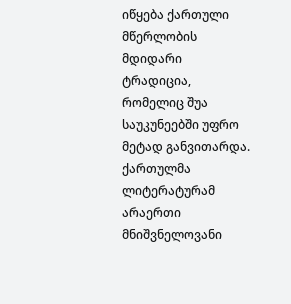იწყება ქართული მწერლობის მდიდარი ტრადიცია, რომელიც შუა საუკუნეებში უფრო მეტად განვითარდა.
ქართულმა ლიტერატურამ არაერთი მნიშვნელოვანი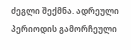ძეგლი შექმნა. ადრეული პერიოდის გამორჩეული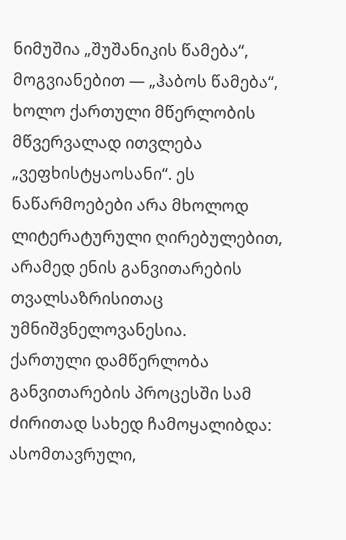ნიმუშია „შუშანიკის წამება“, მოგვიანებით — „ჰაბოს წამება“, ხოლო ქართული მწერლობის მწვერვალად ითვლება „ვეფხისტყაოსანი“. ეს ნაწარმოებები არა მხოლოდ ლიტერატურული ღირებულებით, არამედ ენის განვითარების თვალსაზრისითაც უმნიშვნელოვანესია.
ქართული დამწერლობა განვითარების პროცესში სამ ძირითად სახედ ჩამოყალიბდა: ასომთავრული,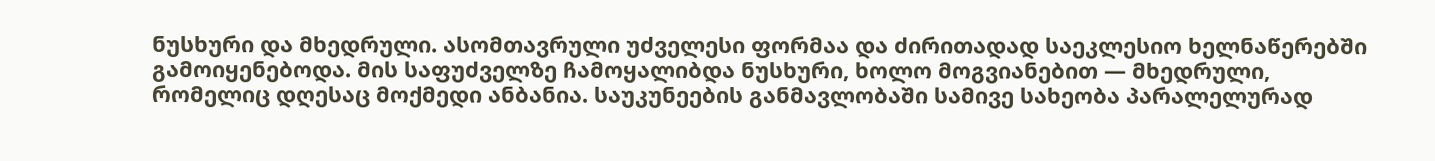ნუსხური და მხედრული. ასომთავრული უძველესი ფორმაა და ძირითადად საეკლესიო ხელნაწერებში გამოიყენებოდა. მის საფუძველზე ჩამოყალიბდა ნუსხური, ხოლო მოგვიანებით — მხედრული, რომელიც დღესაც მოქმედი ანბანია. საუკუნეების განმავლობაში სამივე სახეობა პარალელურად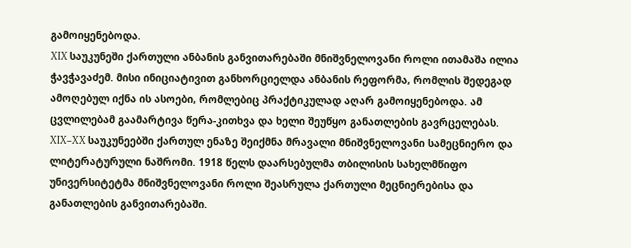გამოიყენებოდა.
XIX საუკუნეში ქართული ანბანის განვითარებაში მნიშვნელოვანი როლი ითამაშა ილია ჭავჭავაძემ. მისი ინიციატივით განხორციელდა ანბანის რეფორმა, რომლის შედეგად ამოღებულ იქნა ის ასოები, რომლებიც პრაქტიკულად აღარ გამოიყენებოდა. ამ ცვლილებამ გაამარტივა წერა-კითხვა და ხელი შეუწყო განათლების გავრცელებას.
XIX–XX საუკუნეებში ქართულ ენაზე შეიქმნა მრავალი მნიშვნელოვანი სამეცნიერო და ლიტერატურული ნაშრომი. 1918 წელს დაარსებულმა თბილისის სახელმწიფო უნივერსიტეტმა მნიშვნელოვანი როლი შეასრულა ქართული მეცნიერებისა და განათლების განვითარებაში.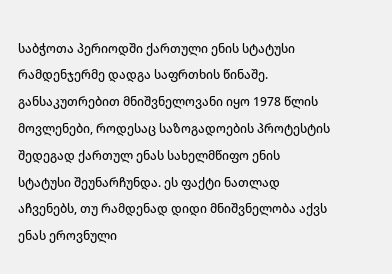საბჭოთა პერიოდში ქართული ენის სტატუსი რამდენჯერმე დადგა საფრთხის წინაშე. განსაკუთრებით მნიშვნელოვანი იყო 1978 წლის მოვლენები, როდესაც საზოგადოების პროტესტის შედეგად ქართულ ენას სახელმწიფო ენის სტატუსი შეუნარჩუნდა. ეს ფაქტი ნათლად აჩვენებს, თუ რამდენად დიდი მნიშვნელობა აქვს ენას ეროვნული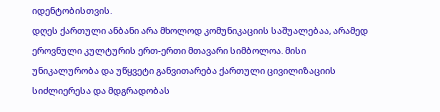იდენტობისთვის.
დღეს ქართული ანბანი არა მხოლოდ კომუნიკაციის საშუალებაა, არამედ ეროვნული კულტურის ერთ-ერთი მთავარი სიმბოლოა. მისი უნიკალურობა და უწყვეტი განვითარება ქართული ცივილიზაციის სიძლიერესა და მდგრადობას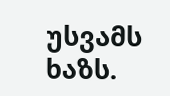უსვამს ხაზს.